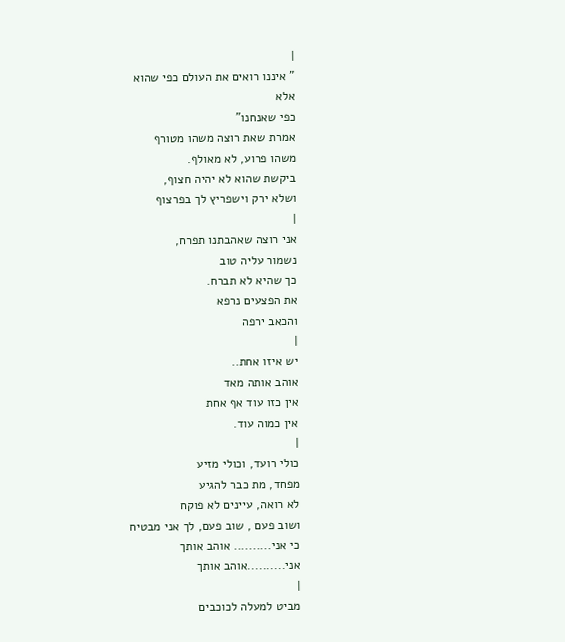|
" איננו רואים את העולם כפי שהוא
אלא
כפי שאנחנו"
אמרת שאת רוצה משהו מטורף
משהו פרוע, לא מאולף.
ביקשת שהוא לא יהיה חצוף,
ושלא ירק וישפריץ לך בפרצוף
|
אני רוצה שאהבתנו תפרח,
נשמור עליה טוב
כך שהיא לא תברח.
את הפצעים נרפא
והכאב ירפה
|
יש איזו אחת..
אוהב אותה מאד
אין כזו עוד אף אחת
אין כמוה עוד.
|
כולי רועד, וכולי מזיע
מפחד, מת כבר להגיע
לא רואה, עיינים לא פוקח
ושוב פעם , שוב פעם, לך אני מבטיח
כי אני.......... אוהב אותך
אני..........אוהב אותך
|
מביט למעלה לכוכבים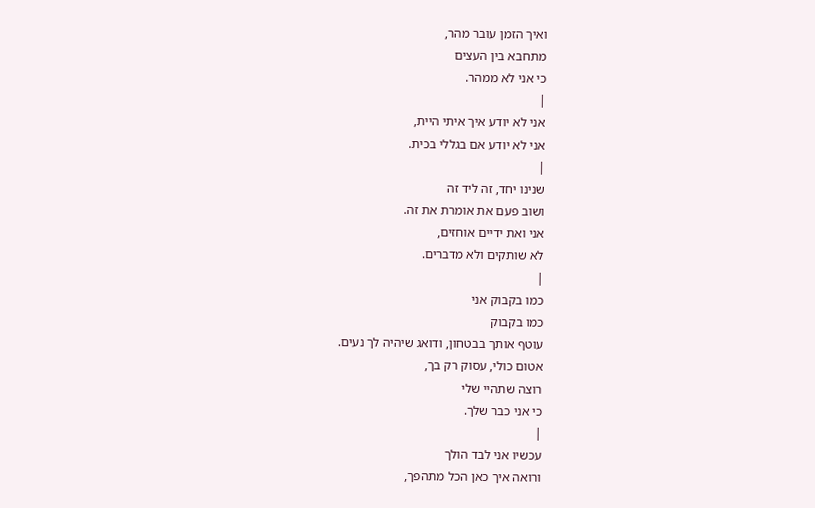ואיך הזמן עובר מהר,
מתחבא בין העצים
כי אני לא ממהר.
|
אני לא יודע איך איתי היית,
אני לא יודע אם בגללי בכית.
|
שנינו יחד, זה ליד זה
ושוב פעם את אומרת את זה.
אני ואת ידיים אוחזים,
לא שותקים ולא מדברים.
|
כמו בקבוק אני
כמו בקבוק
עוטף אותך בבטחון, ודואג שיהיה לך נעים.
אטום כולי, עסוק רק בך,
רוצה שתהיי שלי
כי אני כבר שלך.
|
עכשיו אני לבד הולך
ורואה איך כאן הכל מתהפך,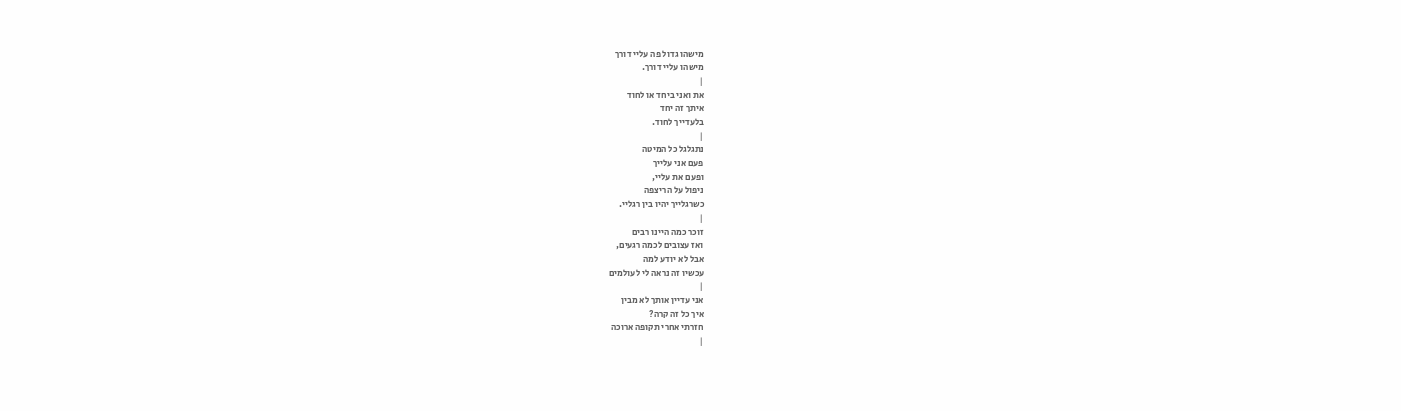מישהו גדול פה עליי דורך
מישהו עליי דורך.
|
את ואני ביחד או לחוד
איתך זה יחד
בלעדייך לחוד.
|
נתגלגל כל המיטה
פעם אני עלייך
ופעם את עליי,
ניפול על הריצפה
כשרגלייך יהיו בין רגליי.
|
זוכר כמה היינו רבים
ואז עצובים לכמה רגעים,
אבל לא יודע למה
עכשיו זה נראה לי לעולמים
|
אני עדיין אותך לא מבין
איך כל זה קרה?
חזרתי אחרי תקופה ארוכה
|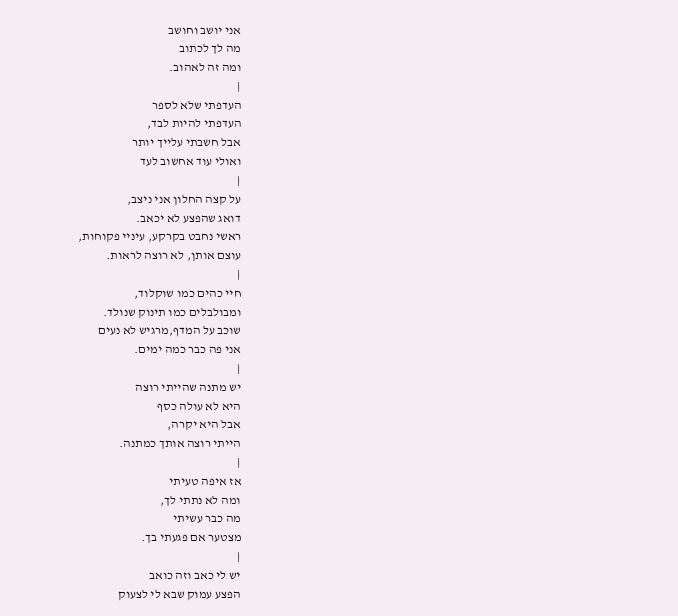אני יושב וחושב
מה לך לכתוב
ומה זה לאהוב.
|
העדפתי שלא לספר
העדפתי להיות לבד,
אבל חשבתי עלייך יותר
ואולי עוד אחשוב לעד
|
על קצה החלון אני ניצב,
דואג שהפצע לא יכאב.
ראשי נחבט בקרקע, עיניי פקוחות,
עוצם אותן, לא רוצה לראות.
|
חיי כהים כמו שוקלוד,
ומבולבלים כמו תינוק שנולד.
שוכב על המדף,מרגיש לא נעים
אני פה כבר כמה ימים.
|
יש מתנה שהייתי רוצה
היא לא עולה כסף
אבל היא יקרה,
הייתי רוצה אותך כמתנה.
|
אז איפה טעיתי
ומה לא נתתי לך,
מה כבר עשיתי
מצטער אם פגעתי בך.
|
יש לי כאב וזה כואב
הפצע עמוק שבא לי לצעוק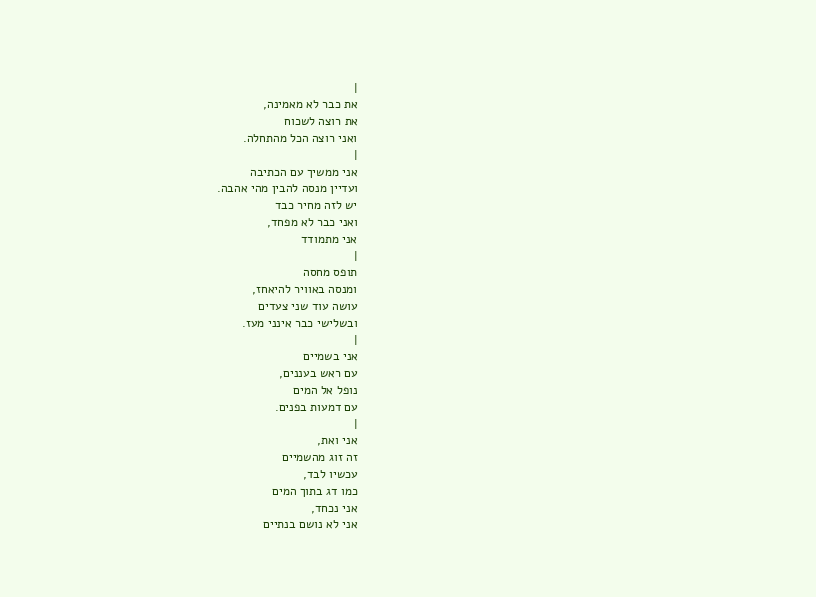|
את כבר לא מאמינה,
את רוצה לשכוח
ואני רוצה הכל מהתחלה.
|
אני ממשיך עם הכתיבה
ועדיין מנסה להבין מהי אהבה.
יש לזה מחיר כבד
ואני כבר לא מפחד,
אני מתמודד
|
תופס מחסה
ומנסה באוויר להיאחז,
עושה עוד שני צעדים
ובשלישי כבר אינני מעז.
|
אני בשמיים
עם ראש בעננים,
נופל אל המים
עם דמעות בפנים.
|
אני ואת,
זה זוג מהשמיים
עכשיו לבד,
כמו דג בתוך המים
אני נכחד,
אני לא נושם בנתיים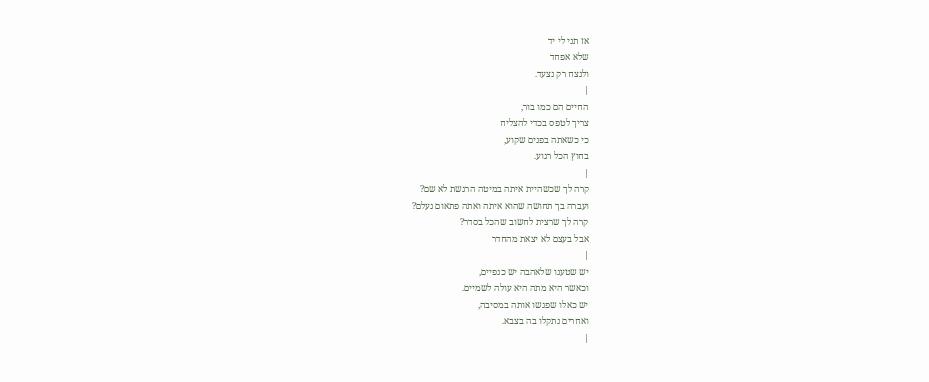אז תני לי יד
שלא אפחד
ולנצח רק נצעד.
|
החיים הם כמו בור,
צריך לטפס בכדי להצליח
כי כשאתה בפנים שקוע,
בחוץ הכל רגוע.
|
קרה לך שכשהיית איתה במיטה הרגשת לא שם?
ועברה בך תחושה שהוא איתה ואתה פתאום נעלם?
קרה לך שרצית לחשוב שהכל בסדר?
אבל בעצם לא יצאת מהחדר
|
יש שטענו שלאהבה יש כנפיים,
וכאשר היא מתה היא עולה לשמיים.
יש כאלו שפגשו אותה במסיבה,
ואחרים נתקלו בה בצבא.
|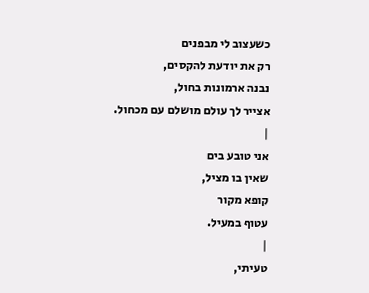כשעצוב לי מבפנים
רק את יודעת להקסים,
נבנה ארמונות בחול,
אצייר לך עולם מושלם עם מכחול.
|
אני טובע בים
שאין בו מציל,
קופא מקור
עטוף במעיל.
|
טעיתי,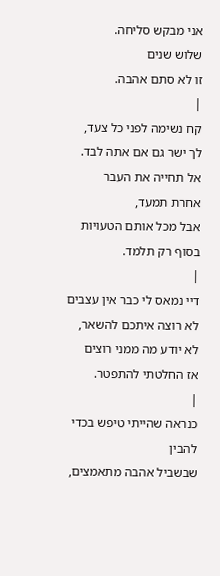אני מבקש סליחה.
שלוש שנים
זו לא סתם אהבה.
|
קח נשימה לפני כל צעד,
לך ישר גם אם אתה לבד.
אל תחייה את העבר
אחרת תמעד,
אבל מכל אותם הטעויות
בסוף רק תלמד.
|
דיי נמאס לי כבר אין עצבים
לא רוצה איתכם להשאר,
לא יודע מה ממני רוצים
אז החלטתי להתפטר.
|
כנראה שהייתי טיפש בכדי להבין
שבשביל אהבה מתאמצים,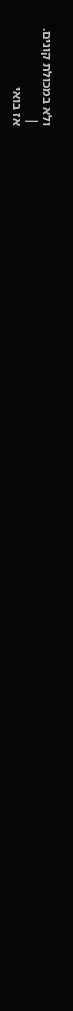ולא במכולת קונים.
|
אז בואי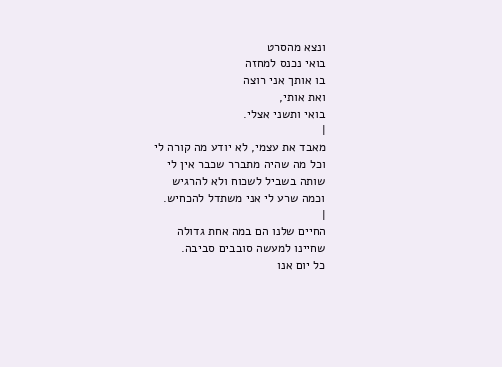ונצא מהסרט
בואי נכנס למחזה
בו אותך אני רוצה
ואת אותי,
בואי ותשני אצלי.
|
מאבד את עצמי, לא יודע מה קורה לי
וכל מה שהיה מתברר שכבר אין לי
שותה בשביל לשכוח ולא להרגיש
וכמה שרע לי אני משתדל להכחיש.
|
החיים שלנו הם במה אחת גדולה
שחיינו למעשה סובבים סביבה.
כל יום אנו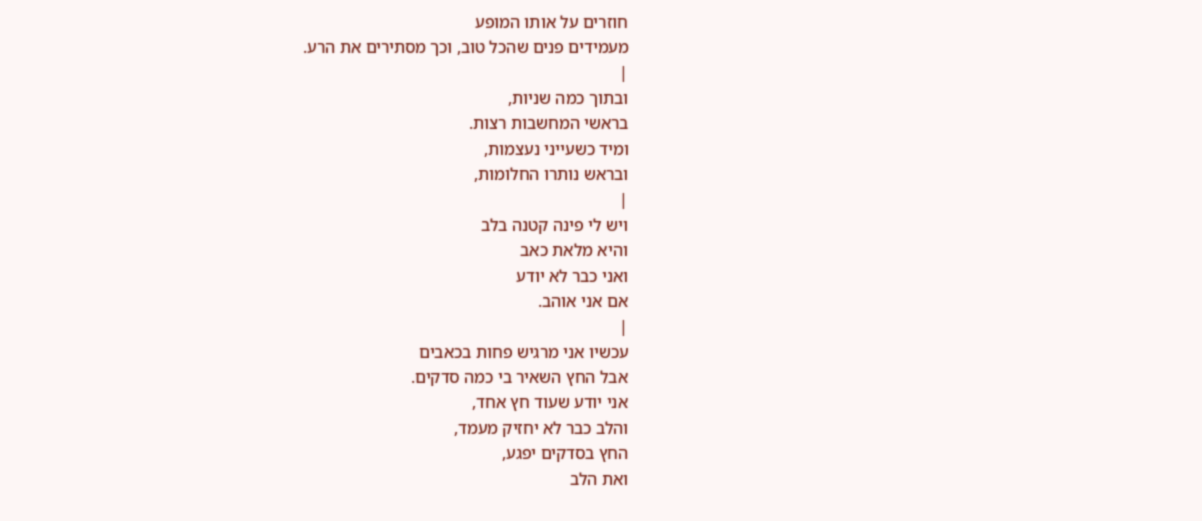חוזרים על אותו המופע
מעמידים פנים שהכל טוב, וכך מסתירים את הרע.
|
ובתוך כמה שניות,
בראשי המחשבות רצות.
ומיד כשעייני נעצמות,
ובראש נותרו החלומות,
|
ויש לי פינה קטנה בלב
והיא מלאת כאב
ואני כבר לא יודע
אם אני אוהב.
|
עכשיו אני מרגיש פחות בכאבים
אבל החץ השאיר בי כמה סדקים.
אני יודע שעוד חץ אחד,
והלב כבר לא יחזיק מעמד,
החץ בסדקים יפגע,
ואת הלב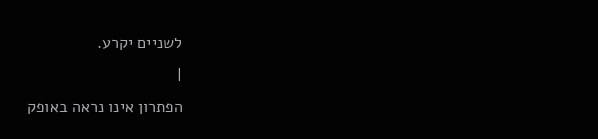לשניים יקרע.
|
הפתרון אינו נראה באופק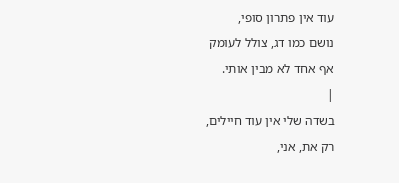עוד אין פתרון סופי,
נושם כמו דג, צולל לעומק
אף אחד לא מבין אותי.
|
בשדה שלי אין עוד חיילים,
רק את, אני,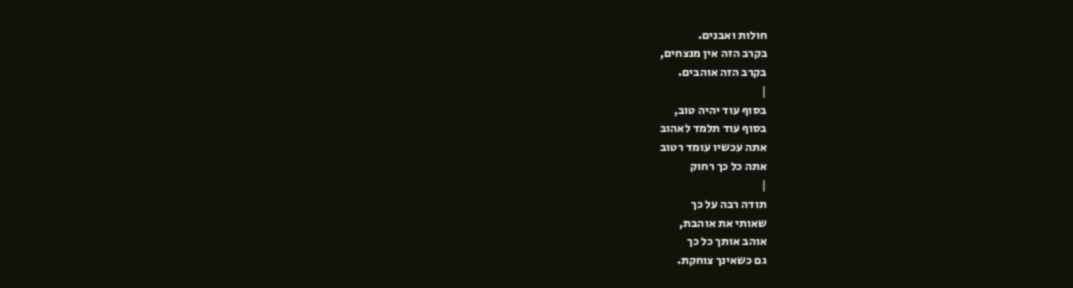חולות ואבנים.
בקרב הזה אין מנצחים,
בקרב הזה אוהבים.
|
בסוף עוד יהיה טוב,
בסוף עוד תלמד לאהוב
אתה עכשיו עומד רטוב
אתה כל כך רחוק
|
תודה רבה על כך
שאותי את אוהבת,
אוהב אותך כל כך
גם כשאינך צוחקת.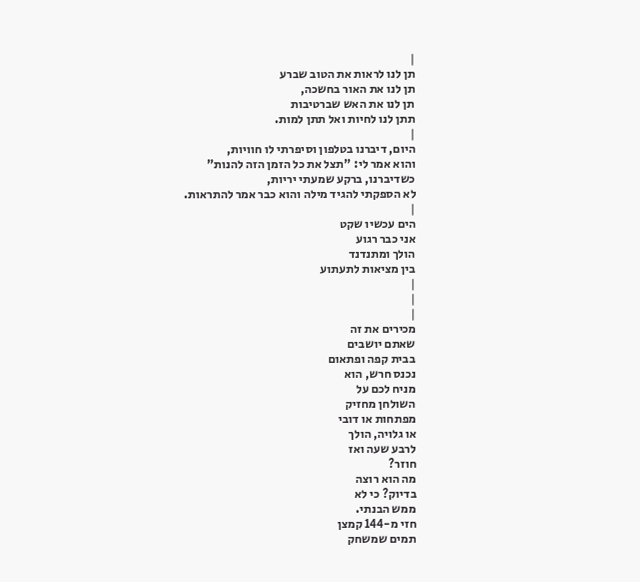|
תן לנו לראות את הטוב שברע
תן לנו את האור בחשכה,
תן לנו את האש שברטיבות
תתן לנו לחיות ואל תתן למות.
|
היום, דיברנו בטלפון וסיפרתי לו חוויות,
והוא אמר לי: "תצל את כל הזמן הזה להנות"
כשדיברנו, ברקע שמעתי יריות,
לא הספקתי להגיד מילה והוא כבר אמר להתראות.
|
הים עכשיו שקט
אני כבר רגוע
הולך ומתנדנד
בין מציאות לתעתוע
|
|
|
מכירים את זה
שאתם יושבים
בבית קפה ופתאום
נכנס חרש, הוא
מניח לכם על
השולחן מחזיק
מפתחות או דובי
או גלויה, הולך
לרבע שעה ואז
חוזר?
מה הוא רוצה
בדיוק? כי לא
ממש הבנתי.
חזי מ-144 קמצן
תמים שמשחק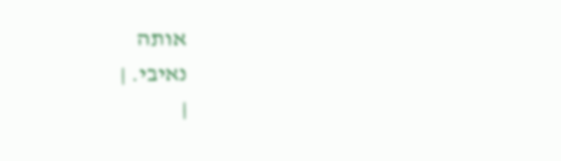אותה
נאיבי. |
|